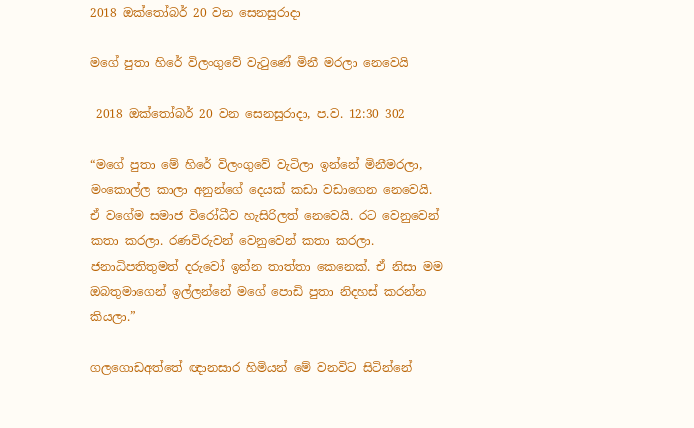2018 ඔක්තෝබර් 20 වන සෙනසුරාදා

මගේ පුතා හිරේ විලංගුවේ වැටුණේ මිනී මරලා නෙවෙයි

 2018 ඔක්තෝබර් 20 වන සෙනසුරාදා, ප.ව. 12:30 302

“මගේ පුතා මේ හිරේ විලංගුවේ වැටිලා ඉන්නේ මිනීමරලා, මංකොල්ල කාලා අනුන්ගේ දෙයක් කඩා වඩාගෙන නෙවෙයි. ඒ වගේම සමාජ විරෝධීව හැසිරිලත් නෙවෙයි. රට වෙනුවෙන් කතා කරලා. රණවිරුවන් වෙනුවෙන් කතා කරලා. ජනාධිපතිතුමත් දරුවෝ ඉන්න තාත්තා කෙනෙක්. ඒ නිසා මම ඔබතුමාගෙන් ඉල්ලන්නේ මගේ පොඩි පුතා නිදහස් කරන්න කියලා.”

ගලගොඩඅත්තේ ඥානසාර හිමියන් මේ වනවිට සිටින්නේ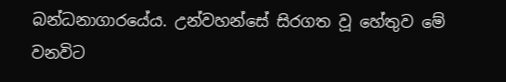බන්ධනාගාරයේය. උන්වහන්සේ සිරගත වූ හේතුව මේ වනවිට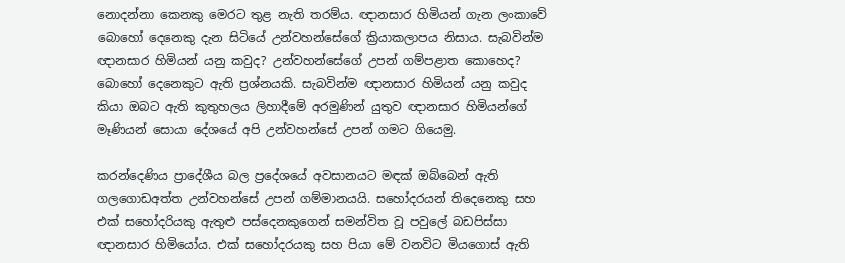නොදන්නා කෙනකු මෙරට තුළ නැති තරම්ය. ඥානසාර හිමියන් ගැන ලංකාවේ බොහෝ දෙනෙකු දැන සිටියේ උන්වහන්සේගේ ක්‍රියාකලාපය නිසාය. සැබවින්ම ඥානසාර හිමියන් යනු කවුද? උන්වහන්සේගේ උපන් ගම්පළාත කොහෙද? බොහෝ දෙනෙකුට ඇති ප්‍රශ්නයකි. සැබවින්ම ඥානසාර හිමියන් යනු කවුද කියා ඔබට ඇති කුතුහලය ලිහාදීමේ අරමුණින් යුතුව ඥානසාර හිමියන්ගේ මෑණියන් සොයා දේශයේ අපි උන්වහන්සේ උපන් ගමට ගියෙමු.

කරන්දෙණිය ප්‍රාදේශීය බල ප්‍රදේශයේ අවසානයට මඳක් ඔබ්බෙන් ඇති ගලගොඩඅත්ත උන්වහන්සේ උපන් ගම්මානයයි. සහෝදරයන් තිදෙනෙකු සහ එක් සහෝදරියකු ඇතුළු පස්දෙනකුගෙන් සමන්විත වූ පවුලේ බඩපිස්සා ඥානසාර හිමියෝය. එක් සහෝදරයකු සහ පියා මේ වනවිට මියගොස් ඇති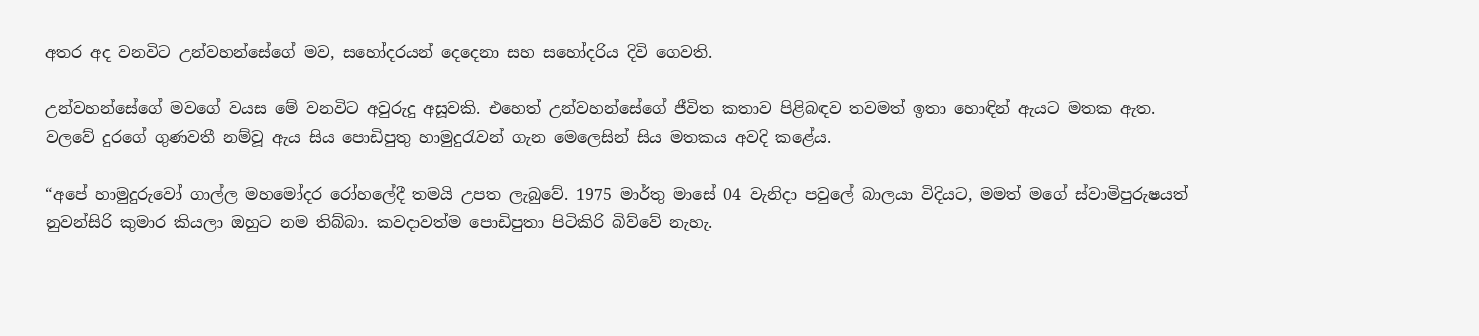අතර අද වනවිට උන්වහන්සේගේ මව, සහෝදරයන් දෙදෙනා සහ සහෝදරිය දිවි ගෙවති.

උන්වහන්සේගේ මවගේ වයස මේ වනවිට අවුරුදු අසූවකි. එහෙත් උන්වහන්සේගේ ජීවිත කතාව පිළිබඳව තවමත් ඉතා හොඳින් ඇයට මතක ඇත. වලවේ දුරගේ ගුණවතී නම්වූ ඇය සිය පොඩිපුතු හාමුදුරැවන් ගැන මෙලෙසින් සිය මතකය අවදි කළේය.

“අපේ හාමුදුරුවෝ ගාල්ල මහමෝදර රෝහලේදී තමයි උපත ලැබුවේ. 1975 මාර්තු මාසේ 04 වැනිදා පවුලේ බාලයා විදියට, මමත් මගේ ස්වාමිපුරුෂයත් නුවන්සිරි කුමාර කියලා ඔහුට නම තිබ්බා. කවදාවත්ම පොඩිපුතා පිටිකිරි බිව්වේ නැහැ.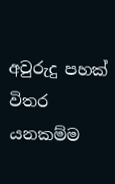අවුරුදු පහක් විතර යනකම්ම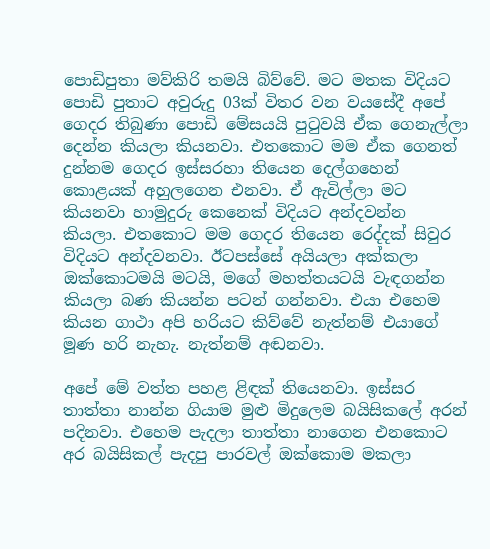පොඩිපුතා මව්කිරි තමයි බිව්වේ. මට මතක විදියට පොඩි පුතාට අවුරුදු 03ක් විතර වන වයසේදී අපේ ගෙදර තිබුණා පොඩි මේසයයි පුටුවයි ඒක ගෙනැල්ලා දෙන්න කියලා කියනවා. එතකොට මම ඒක ගෙනත් දුන්නම ගෙදර ඉස්සරහා තියෙන දෙල්ගහෙන් කොළයක් අහුලගෙන එනවා. ඒ ඇවිල්ලා මට කියනවා හාමුදුරු කෙනෙක් විදියට අන්දවන්න කියලා. එතකොට මම ගෙදර තියෙන රෙද්දක් සිවුර විදියට අන්දවනවා. ඊටපස්සේ අයියලා අක්කලා ඔක්කොටමයි මටයි, මගේ මහත්තයටයි වැඳගන්න කියලා බණ කියන්න පටන් ගන්නවා. එයා එහෙම කියන ගාථා අපි හරියට කිව්වේ නැත්නම් එයාගේ මූණ හරි නැහැ. නැත්නම් අඬනවා.

අපේ මේ වත්ත පහළ ළිඳක් තියෙනවා. ඉස්සර තාත්තා නාන්න ගියාම මුළු මිදුලෙම බයිසිකලේ අරන් පදිනවා. එහෙම පැදලා තාත්තා නාගෙන එනකොට අර බයිසිකල් පැදපු පාරවල් ඔක්කොම මකලා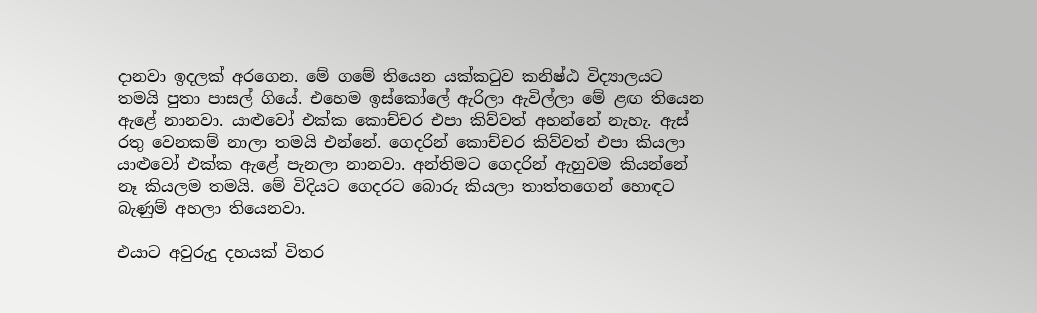දානවා ඉදලක් අරගෙන. මේ ගමේ තියෙන යක්කටුව කනිෂ්ඨ විද්‍යාලයට තමයි පුතා පාසල් ගියේ. එහෙම ඉස්කෝලේ ඇරිලා ඇවිල්ලා මේ ළඟ තියෙන ඇළේ නානවා. යාළුවෝ එක්ක කොච්චර එපා කිව්වත් අහන්නේ නැහැ. ඇස් රතු වෙනකම් නාලා තමයි එන්නේ. ගෙදරින් කොච්චර කිව්වත් එපා කියලා යාළුවෝ එක්ක ඇළේ පැනලා නානවා. අන්තිමට ගෙදරින් ඇහුවම කියන්නේ නෑ කියලම තමයි. මේ විදියට ගෙදරට බොරු කියලා තාත්තගෙන් හොඳට බැණුම් අහලා තියෙනවා.

එයාට අවුරුදු දහයක් විතර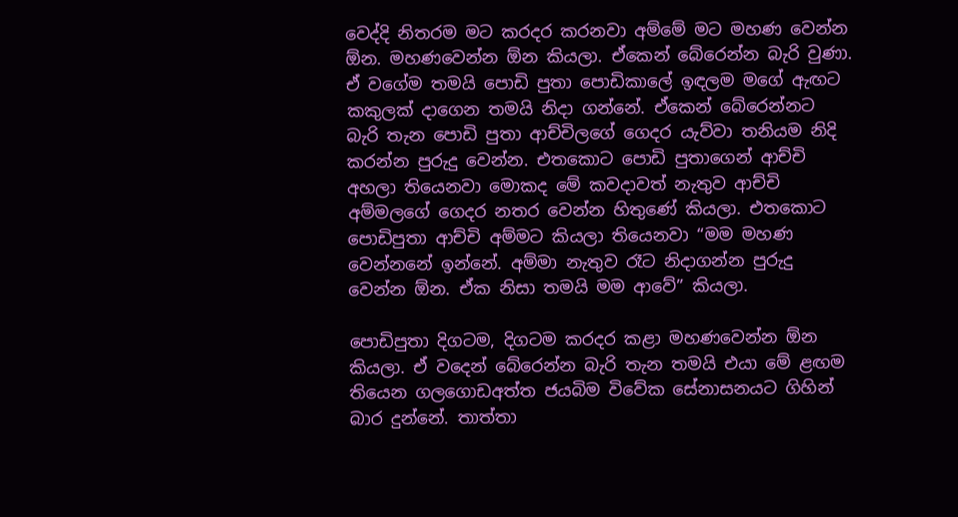වෙද්දි නිතරම මට කරදර කරනවා අම්මේ මට මහණ වෙන්න ඕන. මහණවෙන්න ඕන කියලා. ඒකෙන් බේරෙන්න බැරි වුණා. ඒ වගේම තමයි පොඩි පුතා පොඩිකාලේ ඉඳලම මගේ ඇඟට කකුලක් දාගෙන තමයි නිදා ගන්නේ. ඒකෙන් බේරෙන්නට බැරි තැන පොඩි පුතා ආච්චිලගේ ගෙදර යැව්වා තනියම නිදි කරන්න පුරුදු වෙන්න. එතකොට පොඩි පුතාගෙන් ආච්චි අහලා තියෙනවා මොකද මේ කවදාවත් නැතුව ආච්චි අම්මලගේ ගෙදර නතර වෙන්න හිතුණේ කියලා. එතකොට පොඩිපුතා ආච්චි අම්මට කියලා තියෙනවා “මම මහණ වෙන්නනේ ඉන්නේ. අම්මා නැතුව රෑට නිදාගන්න පුරුදු වෙන්න ඕන. ඒක නිසා තමයි මම ආවේ” කියලා.

පොඩිපුතා දිගටම, දිගටම කරදර කළා මහණවෙන්න ඕන කියලා. ඒ වදෙන් බේරෙන්න බැරි තැන තමයි එයා මේ ළඟම තියෙන ගලගොඩඅත්ත ජයබිම විවේක සේනාසනයට ගිහින් බාර දුන්නේ. තාත්තා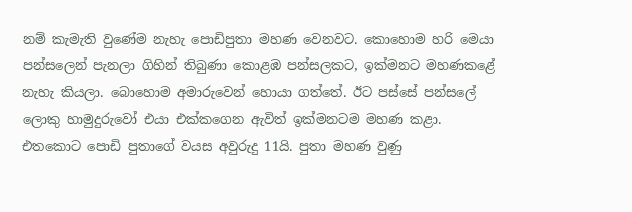නම් කැමැති වුණේම නැහැ පොඩිපුතා මහණ වෙනවට. කොහොම හරි මෙයා පන්සලෙන් පැනලා ගිහින් තිබුණා කොළඹ පන්සලකට, ඉක්මනට මහණකළේ නැහැ කියලා. බොහොම අමාරුවෙන් හොයා ගත්තේ. ඊට පස්සේ පන්සලේ ලොකු හාමුදුරුවෝ එයා එක්කගෙන ඇවිත් ඉක්මනටම මහණ කළා. එතකොට පොඩි පුතාගේ වයස අවුරුදු 11යි. පුතා මහණ වුණු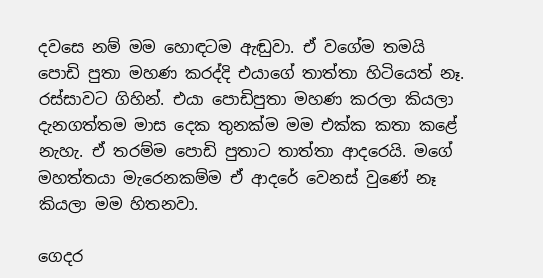දවසෙ නම් මම හොඳටම ඇඬුවා. ඒ වගේම තමයි පොඩි පුතා මහණ කරද්දි එයාගේ තාත්තා හිටියෙත් නෑ. රස්සාවට ගිහින්. එයා පොඩිපුතා මහණ කරලා කියලා දැනගත්තම මාස දෙක තුනක්ම මම එක්ක කතා කළේ නැහැ. ඒ තරම්ම පොඩි පුතාට තාත්තා ආදරෙයි. මගේ මහත්තයා මැරෙනකම්ම ඒ ආදරේ වෙනස් වුණේ නෑ කියලා මම හිතනවා.

ගෙදර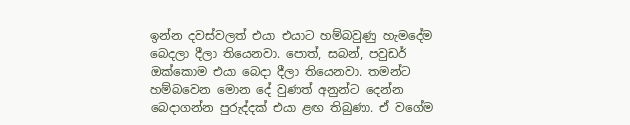ඉන්න දවස්වලත් එයා එයාට හම්බවුණු හැමදේම බෙදලා දීලා තියෙනවා. පොත්, සබන්, පවුඩර් ඔක්කොම එයා බෙදා දීලා තියෙනවා. තමන්ට හම්බවෙන මොන දේ වුණත් අනුන්ට දෙන්න බෙදාගන්න පුරුද්දක් එයා ළඟ තිබුණා. ඒ වගේම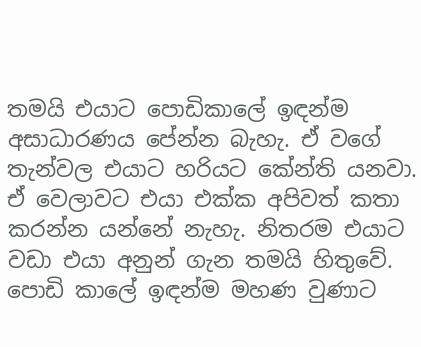තමයි එයාට පොඩිකාලේ ඉඳන්ම අසාධාරණය පේන්න බැහැ. ඒ වගේ තැන්වල එයාට හරියට කේන්ති යනවා. ඒ වෙලාවට එයා එක්ක අපිවත් කතා කරන්න යන්නේ නැහැ. නිතරම එයාට වඩා එයා අනුන් ගැන තමයි හිතුවේ. පොඩි කාලේ ඉඳන්ම මහණ වුණාට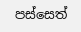පස්සෙත්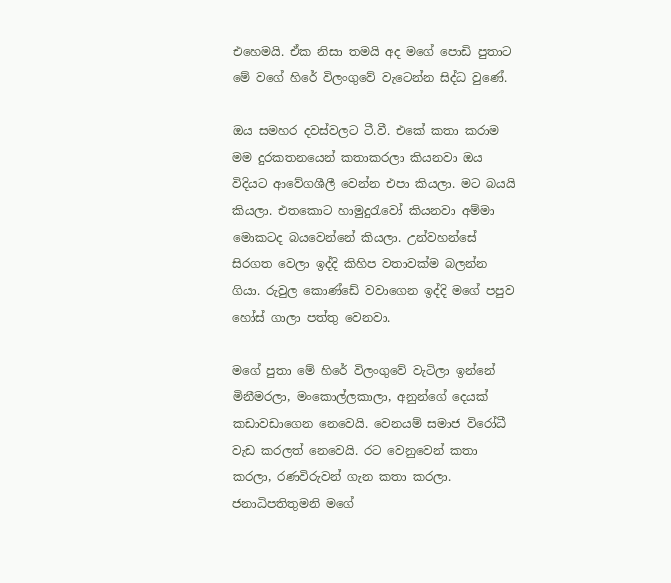එහෙමයි. ඒක නිසා තමයි අද මගේ පොඩි පුතාට මේ වගේ හිරේ විලංගුවේ වැටෙන්න සිද්ධ වුණේ.

ඔය සමහර දවස්වලට ටී.වී. එකේ කතා කරාම මම දුරකතනයෙන් කතාකරලා කියනවා ඔය විදියට ආවේගශීලී වෙන්න එපා කියලා. මට බයයි කියලා. එතකොට හාමුදුරැවෝ කියනවා අම්මා මොකටද බයවෙන්නේ කියලා. උන්වහන්සේ සිරගත වෙලා ඉද්දි කිහිප වතාවක්ම බලන්න ගියා. රුවුල කොණ්ඩේ වවාගෙන ඉද්දි මගේ පපුව හෝස් ගාලා පත්තු වෙනවා.

මගේ පුතා මේ හිරේ විලංගුවේ වැටිලා ඉන්නේ මිනීමරලා, මංකොල්ලකාලා, අනුන්ගේ දෙයක් කඩාවඩාගෙන නෙවෙයි. වෙනයම් සමාජ විරෝධී වැඩ කරලත් නෙවෙයි. රට වෙනුවෙන් කතා කරලා, රණවිරුවන් ගැන කතා කරලා. ජනාධිපතිතුමනි මගේ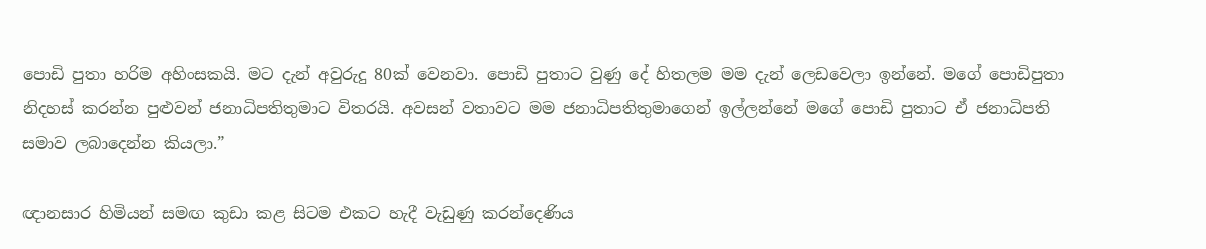පොඩි පුතා හරිම අහිංසකයි. මට දැන් අවුරුදු 80ක් වෙනවා. පොඩි පුතාට වුණු දේ හිතලම මම දැන් ලෙඩවෙලා ඉන්නේ. මගේ පොඩිපුතා නිදහස් කරන්න පුළුවන් ජනාධිපතිතුමාට විතරයි. අවසන් වතාවට මම ජනාධිපතිතුමාගෙන් ඉල්ලන්නේ මගේ පොඩි පුතාට ඒ ජනාධිපති සමාව ලබාදෙන්න කියලා.”

ඥානසාර හිමියන් සමඟ කුඩා කළ සිටම එකට හැදී වැඩුණු කරන්දෙණිය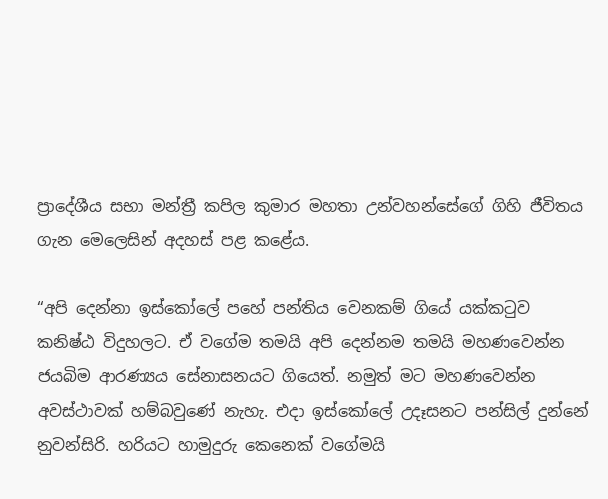ප්‍රාදේශීය සභා මන්ත්‍රී කපිල කුමාර මහතා උන්වහන්සේගේ ගිහි ජීවිතය ගැන මෙලෙසින් අදහස් පළ කළේය.

“අපි දෙන්නා ඉස්කෝලේ පහේ පන්තිය වෙනකම් ගියේ යක්කටුව කනිෂ්ඨ විදුහලට. ඒ වගේම තමයි අපි දෙන්නම තමයි මහණවෙන්න ජයබිම ආරණ්‍යය සේනාසනයට ගියෙත්. නමුත් මට මහණවෙන්න අවස්ථාවක් හම්බවුණේ නැහැ. එදා ඉස්කෝලේ උදෑසනට පන්සිල් දුන්නේ නුවන්සිරි. හරියට හාමුදුරු කෙනෙක් වගේමයි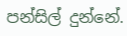පන්සිල් දුන්නේ.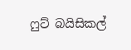ෆුට් බයිසිකල්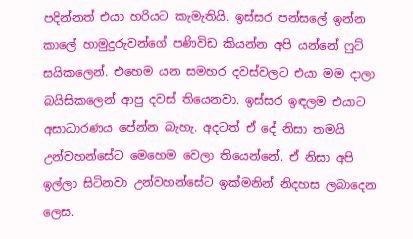පදින්නත් එයා හරියට කැමැතියි. ඉස්සර පන්සලේ ඉන්න කාලේ හාමුදුරුවන්ගේ පණිවිඩ කියන්න අපි යන්නේ ෆුට් සයිකලෙන්. එහෙම යන සමහර දවස්වලට එයා මම දාලා බයිසිකලෙන් ආපු දවස් තියෙනවා. ඉස්සර ඉඳලම එයාට අසාධාරණය පේන්න බැහැ. අදටත් ඒ දේ නිසා තමයි උන්වහන්සේට මෙහෙම වෙලා තියෙන්නේ. ඒ නිසා අපි ඉල්ලා සිටිනවා උන්වහන්සේට ඉක්මනින් නිදහස ලබාදෙන ලෙස.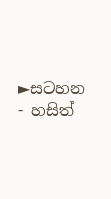►සටහන - හසිත්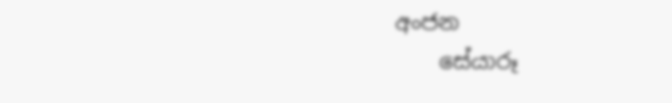අංජන
    සේයාරූ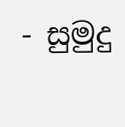- සුමුදු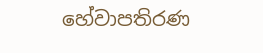හේවාපතිරණ